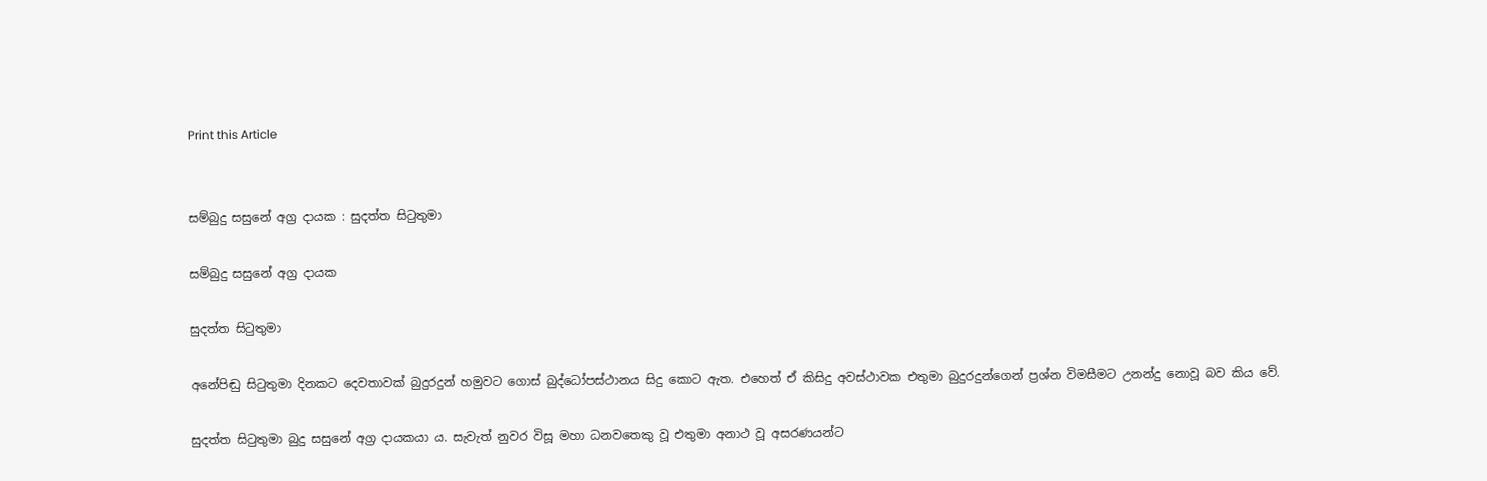Print this Article


සම්බුදු සසුනේ අග්‍ර දායක : සුදත්ත සිටුතුමා

සම්බුදු සසුනේ අග්‍ර දායක

සුදත්ත සිටුතුමා

අනේපිඬු සිටුතුමා දිනකට දෙවතාවක් බුදුරදුන් හමුවට ගොස් බුද්ධෝපස්ථානය සිදු කොට ඇත. එහෙත් ඒ කිසිදු අවස්ථාවක එතුමා බුදුරදුන්ගෙන් ප්‍රශ්න විමසීමට උනන්දු නොවූ බව කිය වේ.

සුදත්ත සිටුතුමා බුදු සසුනේ අග්‍ර දායකයා ය. සැවැත් නුවර විසූ මහා ධනවතෙකු වූ එතුමා අනාථ වූ අසරණයන්ට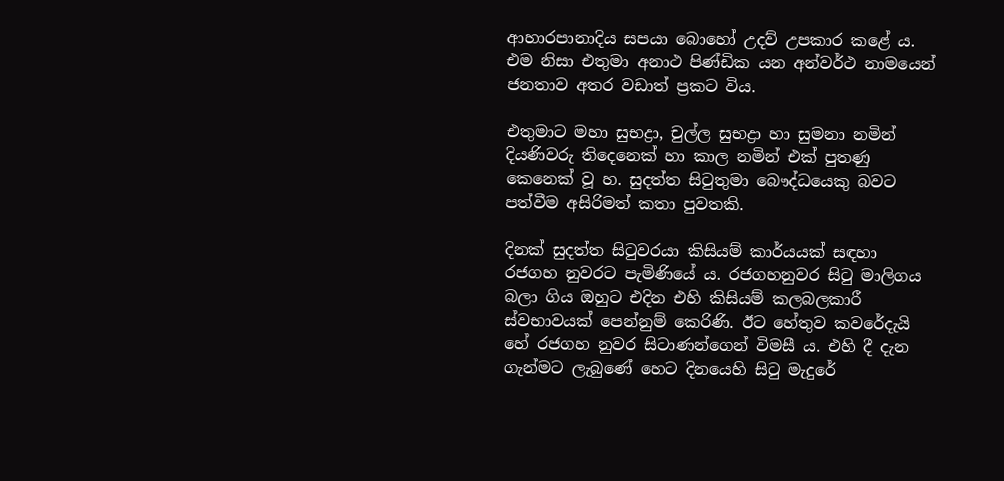ආහාරපානාදිය සපයා බොහෝ උදව් උපකාර කළේ ය. එම නිසා එතුමා අනාථ පිණ්ඩික යන අන්වර්ථ නාමයෙන් ජනතාව අතර වඩාත් ප්‍රකට විය.

එතුමාට මහා සුභද්‍රා, චුල්ල සුභද්‍රා හා සුමනා නමින් දියණිවරු තිදෙනෙක් හා කාල නමින් එක් පුතණු කෙනෙක් වූ හ. සුදත්ත සිටුතුමා බෞද්ධයෙකු බවට පත්වීම අසිරිමත් කතා පුවතකි.

දිනක් සුදත්ත සිටුවරයා කිසියම් කාර්යයක් සඳහා රජගහ නුවරට පැමිණියේ ය. රජගහනුවර සිටු මාලිගය බලා ගිය ඔහුට එදින එහි කිසියම් කලබලකාරී ස්වභාවයක් පෙන්නුම් කෙරිණි. ඊට හේතුව කවරේදැයි හේ රජගහ නුවර සිටාණන්ගෙන් විමසී ය. එහි දී දැන ගැන්මට ලැබුණේ හෙට දිනයෙහි සිටු මැදුරේ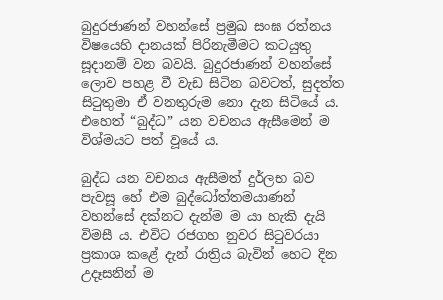බුදුරජාණන් වහන්සේ ප්‍රමුඛ සංඝ රත්නය විෂයෙහි දානයක් පිරිනැමීමට කටයුතු සූදානම් වන බවයි. බුදුරජාණන් වහන්සේ ලොව පහළ වී වැඩ සිටින බවටත්, සුදත්ත සිටුතුමා ඒ වනතුරුම නො දැන සිටියේ ය. එහෙත් “බුද්ධ” යන වචනය ඇසීමෙන් ම විශ්මයට පත් වූයේ ය.

බුද්ධ යන වචනය ඇසීමත් දුර්ලභ බව පැවසූ හේ එම බුද්ධෝත්තමයාණන් වහන්සේ දක්නට දැන්ම ම යා හැකි දැයි විමසී ය. එවිට රජගහ නුවර සිටුවරයා ප්‍රකාශ කළේ දැන් රාත්‍රිය බැවින් හෙට දින උදෑසනින් ම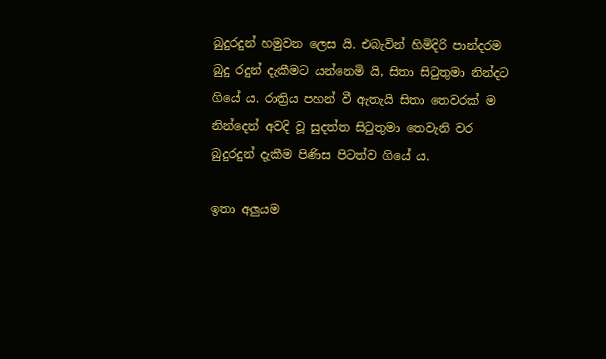බුදුරදුන් හමුවන ලෙස යි. එබැවින් හිමිදිරි පාන්දරම බුදු රදුන් දැකීමට යන්නෙමි යි, සිතා සිටුතුමා නින්දට ගියේ ය. රාත්‍රිය පහන් වී ඇතැයි සිතා තෙවරක් ම නින්දෙන් අවදි වූ සුදත්ත සිටුතුමා තෙවැනි වර බුදුරදුන් දැකීම පිණිස පිටත්ව ගියේ ය.

ඉතා අලුයම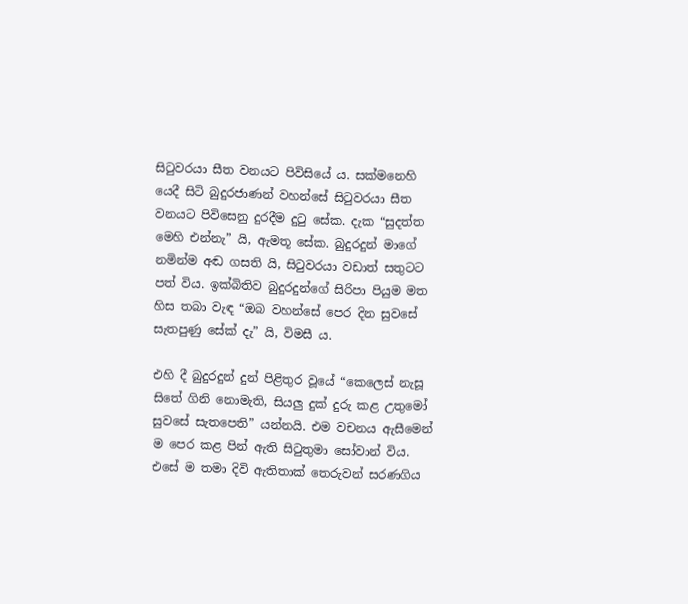සිටුවරයා සීත වනයට පිවිසියේ ය. සක්මනෙහි යෙදී සිටි බුදුරජාණන් වහන්සේ සිටුවරයා සීත වනයට පිවිසෙනු දුරදීම දුටු සේක. දැක “සුදත්ත මෙහි එන්නැ” යි, ඇමතූ සේක. බුදුරදුන් මාගේ නමින්ම අඬ ගසති යි, සිටුවරයා වඩාත් සතුටට පත් විය. ඉක්බිතිව බුදුරදුන්ගේ සිරිපා පියුම මත හිස තබා වැඳ “ඔබ වහන්සේ පෙර දින සුවසේ සැතපුණු සේක් දැ” යි, විමසී ය.

එහි දී බුදුරදුන් දුන් පිළිතුර වූයේ “කෙලෙස් නැසූ සිතේ ගිනි නොමැති, සියලු දුක් දුරු කළ උතුමෝ සුවසේ සැතපෙති” යන්නයි. එම වචනය ඇසීමෙන් ම පෙර කළ පින් ඇති සිටුතුමා සෝවාන් විය. එසේ ම තමා දිවි ඇතිතාක් තෙරුවන් සරණගිය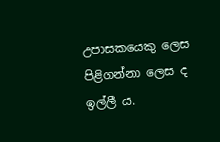උපාසකයෙකු ලෙස පිළිගන්නා ලෙස ද ඉල්ලී ය.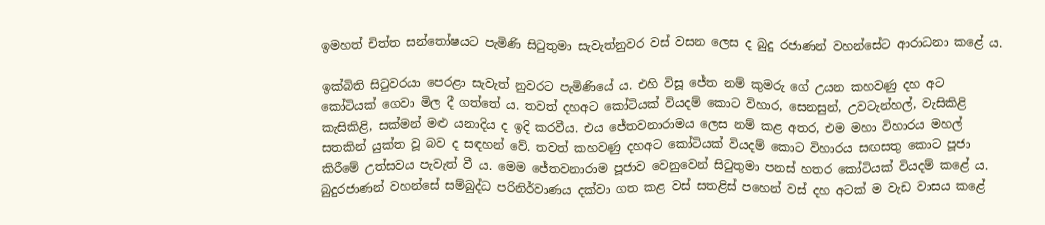ඉමහත් චිත්ත සන්තෝෂයට පැමිණි සිටුතුමා සැවැත්නුවර වස් වසන ලෙස ද බුදු රජාණන් වහන්සේට ආරාධනා කළේ ය.

ඉක්බිති සිටුවරයා පෙරළා සැවැත් නුවරට පැමිණියේ ය. එහි විසූ ජේත නම් කුමරු ගේ උයන කහවණු දහ අට කෝටියක් ගෙවා මිල දී ගත්තේ ය. තවත් දහඅට කෝටියක් වියදම් කොට විහාර, සෙනසුන්, උවටැන්හල්, වැසිකිළි කැසිකිළි, සක්මන් මළු යනාදිය ද ඉදි කරවීය. එය ජේතවනාරාමය ලෙස නම් කළ අතර, එම මහා විහාරය මහල් සතකින් යුක්ත වූ බව ද සඳහන් වේ. තවත් කහවණු දහඅට කෝටියක් වියදම් කොට විහාරය සඟසතු කොට පූජා කිරීමේ උත්සවය පැවැත් වී ය. මෙම ජේතවනාරාම පූජාව වෙනුවෙන් සිටුතුමා පනස් හතර කෝටියක් වියදම් කළේ ය. බුදුරජාණන් වහන්සේ සම්බුද්ධ පරිනිර්වාණය දක්වා ගත කළ වස් සතළිස් පහෙන් වස් දහ අටක් ම වැඩ වාසය කළේ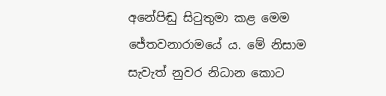අනේපිඬු සිටුතුමා කළ මෙම ජේතවනාරාමයේ ය. මේ නිසාම සැවැත් නුවර නිධාන කොට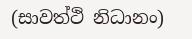(සාවත්ථි නිධානං)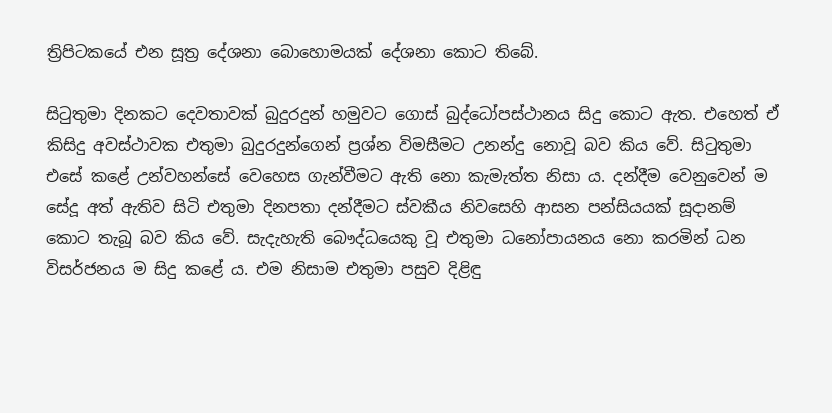ත්‍රිපිටකයේ එන සූත්‍ර දේශනා බොහොමයක් දේශනා කොට තිබේ.

සිටුතුමා දිනකට දෙවතාවක් බුදුරදුන් හමුවට ගොස් බුද්ධෝපස්ථානය සිදු කොට ඇත. එහෙත් ඒ කිසිදු අවස්ථාවක එතුමා බුදුරදුන්ගෙන් ප්‍රශ්න විමසීමට උනන්දු නොවූ බව කිය වේ. සිටුතුමා එසේ කළේ උන්වහන්සේ වෙහෙස ගැන්වීමට ඇති නො කැමැත්ත නිසා ය. දන්දීම වෙනුවෙන් ම සේදූ අත් ඇතිව සිටි එතුමා දිනපතා දන්දීමට ස්වකීය නිවසෙහි ආසන පන්සියයක් සූදානම් කොට තැබූ බව කිය වේ. සැදැහැති බෞද්ධයෙකු වූ එතුමා ධනෝපායනය නො කරමින් ධන විසර්ජනය ම සිදු කළේ ය. එම නිසාම එතුමා පසුව දිළිඳු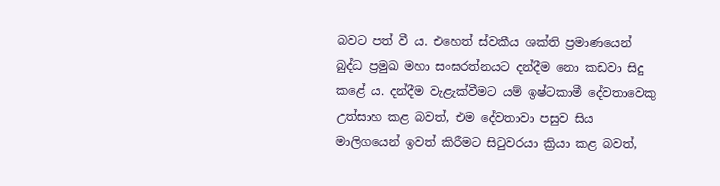බවට පත් වී ය. එහෙත් ස්වකීය ශක්ති ප්‍රමාණයෙන් බුද්ධ ප්‍රමුඛ මහා සංඝරත්නයට දන්දීම නො කඩවා සිදු කළේ ය. දන්දීම වැළැක්වීමට යම් ඉෂ්ටකාමී දේවතාවෙකු උත්සාහ කළ බවත්, එම දේවතාවා පසුව සිය මාලිගයෙන් ඉවත් කිරීමට සිටුවරයා ක්‍රියා කළ බවත්,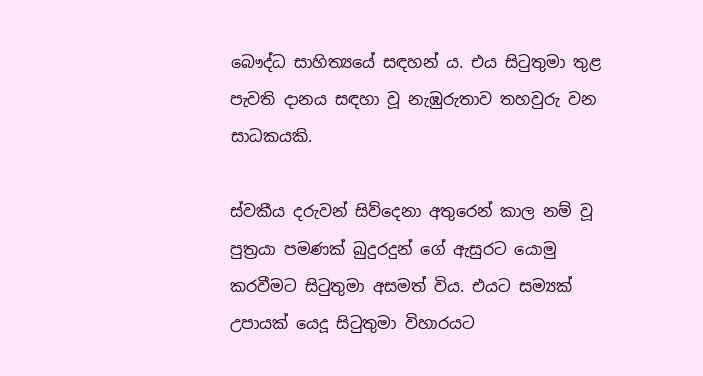බෞද්ධ සාහිත්‍යයේ සඳහන් ය. එය සිටුතුමා තුළ පැවති දානය සඳහා වූ නැඹුරුතාව තහවුරු වන සාධකයකි.

ස්වකීය දරුවන් සිව්දෙනා අතුරෙන් කාල නම් වූ පුත්‍රයා පමණක් බුදුරදුන් ගේ ඇසුරට යොමු කරවීමට සිටුතුමා අසමත් විය. එයට සම්‍යක් උපායක් යෙදූ සිටුතුමා විහාරයට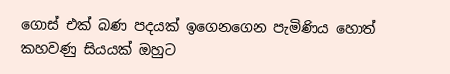ගොස් එක් බණ පදයක් ඉගෙනගෙන පැමිණිය හොත් කහවණු සියයක් ඔහුට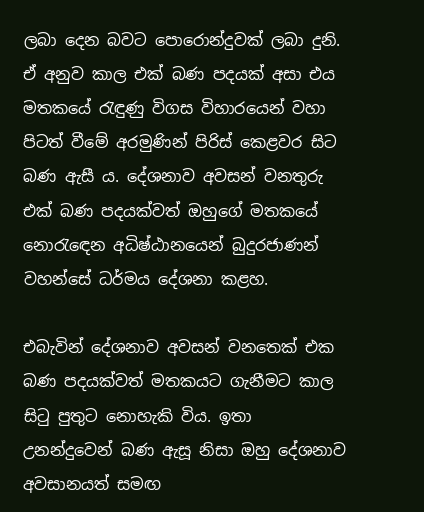ලබා දෙන බවට පොරොන්දුවක් ලබා දුනි. ඒ අනුව කාල එක් බණ පදයක් අසා එය මතකයේ රැඳුණු විගස විහාරයෙන් වහා පිටත් වීමේ අරමුණින් පිරිස් කෙළවර සිට බණ ඇසී ය. දේශනාව අවසන් වනතුරු එක් බණ පදයක්වත් ඔහුගේ මතකයේ නොරැඳෙන අධිෂ්ඨානයෙන් බුදුරජාණන් වහන්සේ ධර්මය දේශනා කළහ.

එබැවින් දේශනාව අවසන් වනතෙක් එක බණ පදයක්වත් මතකයට ගැනීමට කාල සිටු පුතුට නොහැකි විය. ඉතා උනන්දුවෙන් බණ ඇසූ නිසා ඔහු දේශනාව අවසානයත් සමඟ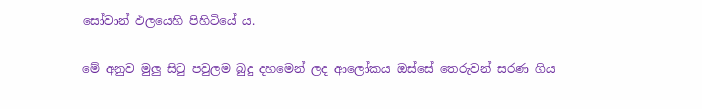සෝවාන් ඵලයෙහි පිහිටියේ ය.

මේ අනුව මුලු සිටු පවුලම බුදු දහමෙන් ලද ආලෝකය ඔස්සේ තෙරුවන් සරණ ගිය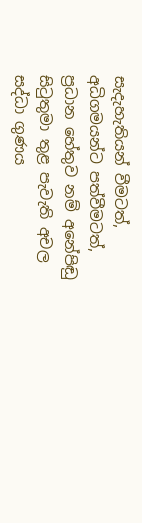සැදැහැතියන් වීමටත්, අධිගමයන්ට පත්වීමටත්, ප්‍රධාන හේතුව නම් අනේපිඬු සිටුතුමා තුළ පැවැති අචල සද්ධා ගුණය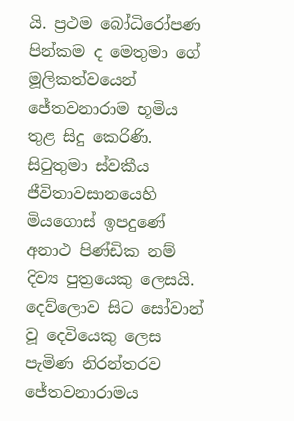යි. ප්‍රථම බෝධිරෝපණ පින්කම ද මෙතුමා ගේ මූලිකත්වයෙන් ජේතවනාරාම භූමිය තුළ සිදු කෙරිණි. සිටුතුමා ස්වකීය ජීවිතාවසානයෙහි මියගොස් ඉපදුණේ අනාථ පිණ්ඩික නම් දිව්‍ය පුත්‍රයෙකු ලෙසයි. දෙව්ලොව සිට සෝවාන් වූ දෙවියෙකු ලෙස පැමිණ නිරන්තරව ජේතවනාරාමය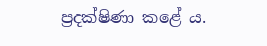ප්‍රදක්ෂිණා කළේ ය.